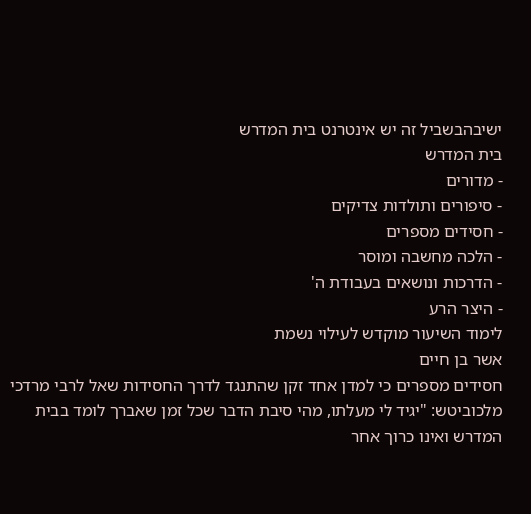ישיבהבשביל זה יש אינטרנט בית המדרש
בית המדרש
- מדורים
- סיפורים ותולדות צדיקים
- חסידים מספרים
- הלכה מחשבה ומוסר
- הדרכות ונושאים בעבודת ה'
- היצר הרע
לימוד השיעור מוקדש לעילוי נשמת
אשר בן חיים
חסידים מספרים כי למדן אחד זקן שהתנגד לדרך החסידות שאל לרבי מרדכי מלכוביטש: "יגיד לי מעלתו, מהי סיבת הדבר שכל זמן שאברך לומד בבית המדרש ואינו כרוך אחר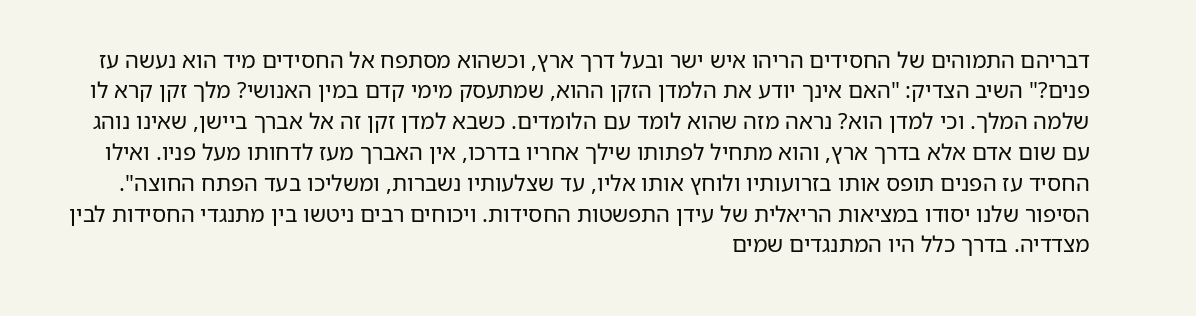דבריהם התמוהים של החסידים הריהו איש ישר ובעל דרך ארץ, וכשהוא מסתפח אל החסידים מיד הוא נעשה עז פנים?" השיב הצדיק: "האם אינך יודע את הלמדן הזקן ההוא, שמתעסק מימי קדם במין האנושי? מלך זקן קרא לו שלמה המלך. וכי למדן הוא? נראה מזה שהוא לומד עם הלומדים. כשבא למדן זקן זה אל אברך ביישן, שאינו נוהג עם שום אדם אלא בדרך ארץ, והוא מתחיל לפתותו שילך אחריו בדרכו, אין האברך מעז לדחותו מעל פניו. ואילו החסיד עז הפנים תופס אותו בזרועותיו ולוחץ אותו אליו, עד שצלעותיו נשברות, ומשליכו בעד הפתח החוצה".
הסיפור שלנו יסודו במציאות הריאלית של עידן התפשטות החסידות. ויכוחים רבים ניטשו בין מתנגדי החסידות לבין מצדדיה. בדרך כלל היו המתנגדים שמים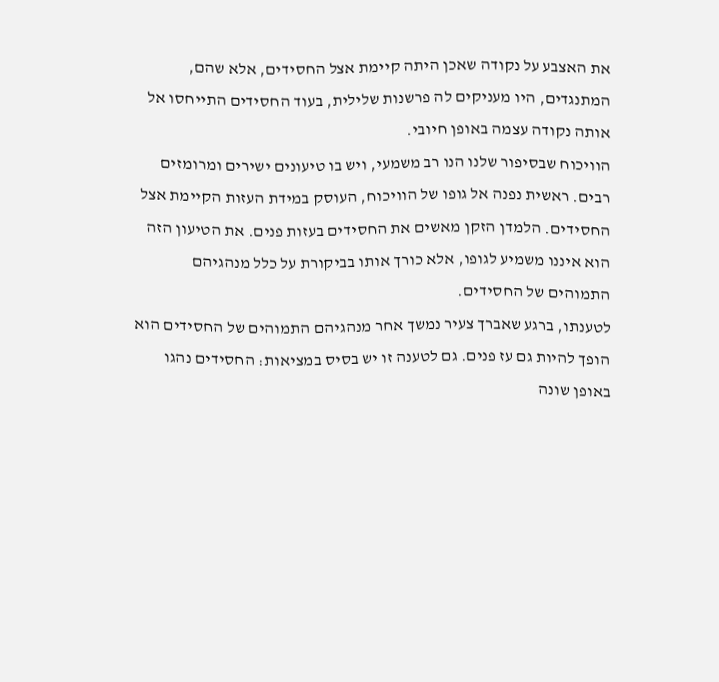את האצבע על נקודה שאכן היתה קיימת אצל החסידים, אלא שהם, המתנגדים, היו מעניקים לה פרשנות שלילית, בעוד החסידים התייחסו אל אותה נקודה עצמה באופן חיובי.
הוויכוח שבסיפור שלנו הנו רב משמעי, ויש בו טיעונים ישירים ומרומזים רבים. ראשית נפנה אל גופו של הוויכוח, העוסק במידת העזות הקיימת אצל החסידים. הלמדן הזקן מאשים את החסידים בעזות פנים. את הטיעון הזה הוא איננו משמיע לגופו, אלא כורך אותו בביקורת על כלל מנהגיהם התמוהים של החסידים.
לטענתו, ברגע שאברך צעיר נמשך אחר מנהגיהם התמוהים של החסידים הוא הופך להיות גם עז פנים. גם לטענה זו יש בסיס במציאות: החסידים נהגו באופן שונה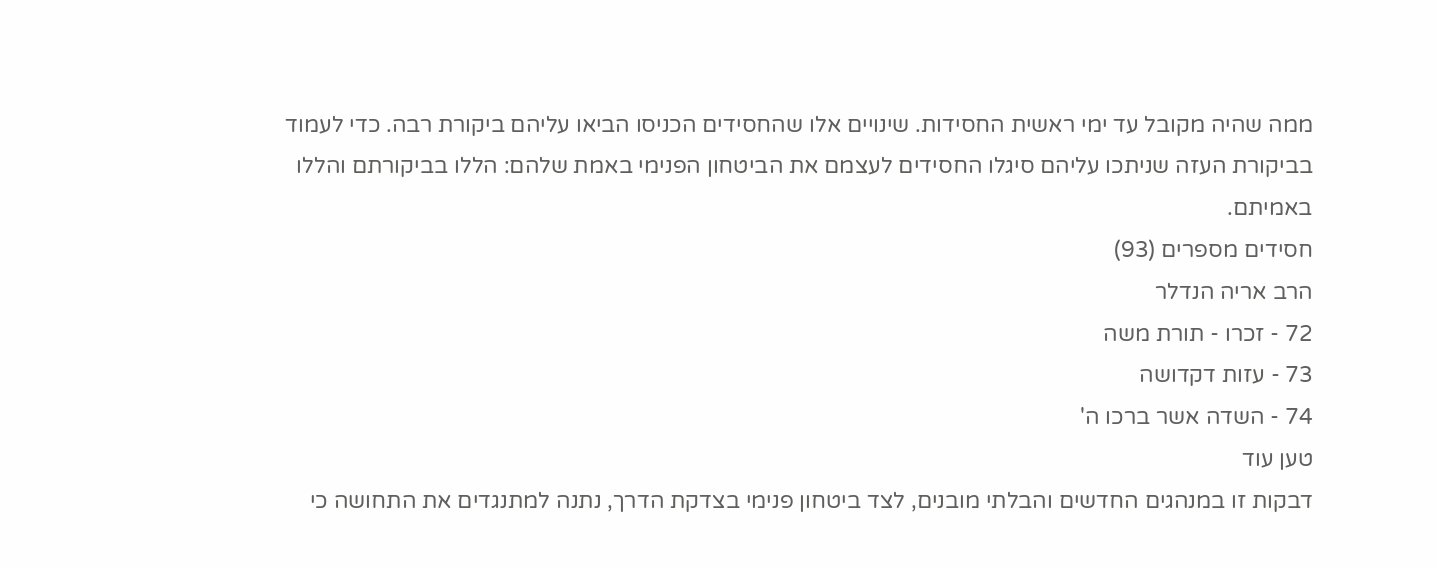ממה שהיה מקובל עד ימי ראשית החסידות. שינויים אלו שהחסידים הכניסו הביאו עליהם ביקורת רבה. כדי לעמוד בביקורת העזה שניתכו עליהם סיגלו החסידים לעצמם את הביטחון הפנימי באמת שלהם: הללו בביקורתם והללו באמיתם.
חסידים מספרים (93)
הרב אריה הנדלר
72 - זכרו - תורת משה
73 - עזות דקדושה
74 - השדה אשר ברכו ה'
טען עוד
דבקות זו במנהגים החדשים והבלתי מובנים, לצד ביטחון פנימי בצדקת הדרך, נתנה למתנגדים את התחושה כי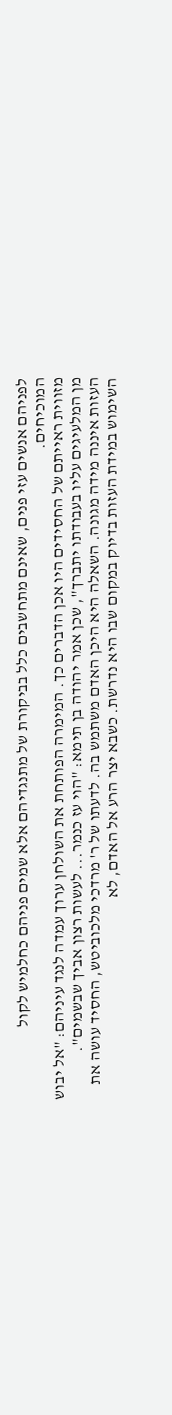לפניהם אנשים עזי פנים, שאינם מתחשבים כלל בביקורת של מתנגדיהם אלא שמים פניהם כחלמיש לקול המוכיחים.
מזווית ראייתם של החסידים היו אכן הדברים כך. המימרה הפותחת את השולחן ערוך עמדה לנגד עיניהם: "אל יבוש מן המלעיגים עליו בעבודתו יתברך", שכן אמר יהודה בן תימא: "הוי עז כנמר... לעשות רצון אביך שבשמים".
העזות איננה מידה מגונה. השאלה היא היכן האדם משתמש בה. לדעתו של ר' מרדכי מלכוביטש, החסיד עושה את השימוש במידת העזות בדיוק במקום שבו היא נדרשת. כשבא יצר הרע אל האדם, לא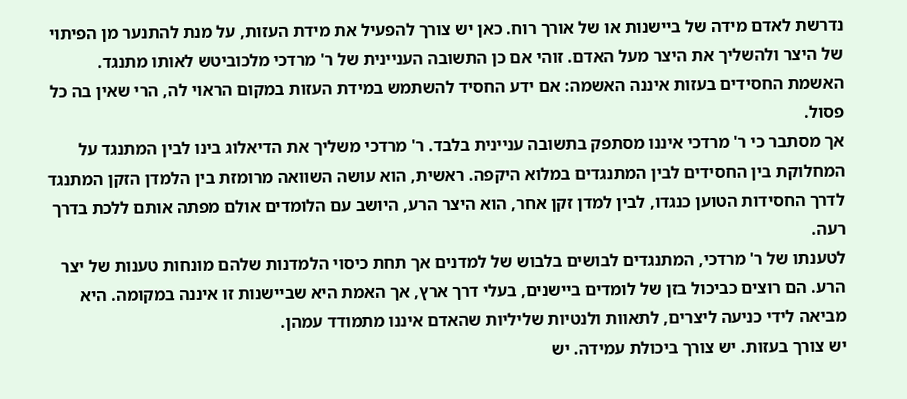נדרשת לאדם מידה של ביישנות או של אורך רוח. כאן יש צורך להפעיל את מידת העזות, על מנת להתנער מן הפיתוי של היצר ולהשליך את היצר מעל האדם. זוהי אם כן התשובה העניינית של ר' מרדכי מלכוביטש לאותו מתנגד. האשמת החסידים בעזות איננה האשמה: אם ידע החסיד להשתמש במידת העזות במקום הראוי לה, הרי שאין בה כל פסול.
אך מסתבר כי ר' מרדכי איננו מסתפק בתשובה עניינית בלבד. ר' מרדכי משליך את הדיאלוג בינו לבין המתנגד על המחלוקת בין החסידים לבין המתנגדים במלוא היקפה. ראשית, הוא עושה השוואה מרומזת בין הלמדן הזקן המתנגד לדרך החסידות הטוען כנגדו, לבין למדן זקן אחר, הוא היצר הרע, היושב עם הלומדים אולם מפתה אותם ללכת בדרך רעה.
לטענתו של ר' מרדכי, המתנגדים לבושים בלבוש של למדנים אך תחת כיסוי הלמדנות שלהם מונחות טענות של יצר הרע. הם רוצים כביכול בזן של לומדים ביישנים, בעלי דרך ארץ, אך האמת היא שביישנות זו איננה במקומה. היא מביאה לידי כניעה ליצרים, לתאוות ולנטיות שליליות שהאדם איננו מתמודד עמהן.
יש צורך בעזות. יש צורך ביכולת עמידה. יש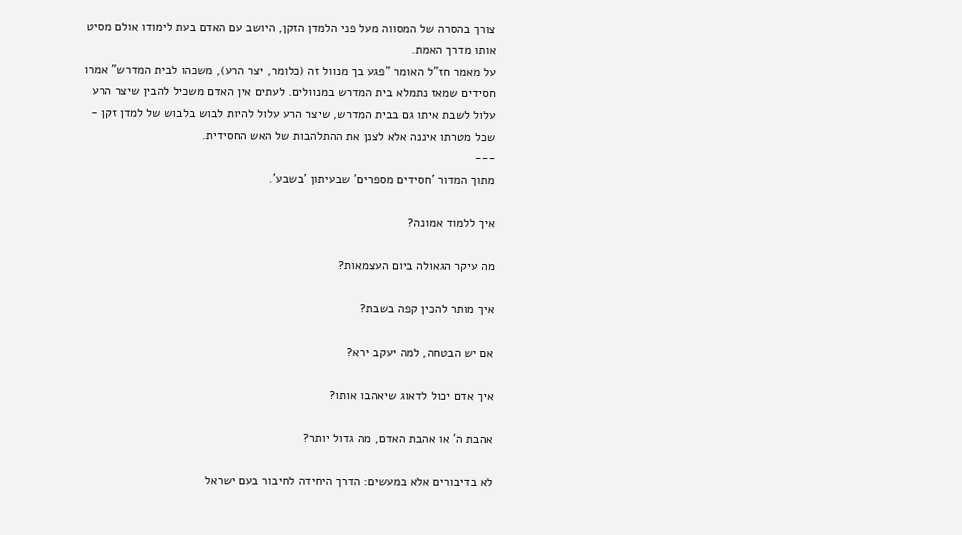צורך בהסרה של המסווה מעל פני הלמדן הזקן, היושב עם האדם בעת לימודו אולם מסיט אותו מדרך האמת.
על מאמר חז"ל האומר "פגע בך מנוול זה (כלומר, יצר הרע), משכהו לבית המדרש" אמרו חסידים שמאז נתמלא בית המדרש במנוולים. לעתים אין האדם משכיל להבין שיצר הרע עלול לשבת איתו גם בבית המדרש, שיצר הרע עלול להיות לבוש בלבוש של למדן זקן - שכל מטרתו איננה אלא לצנן את ההתלהבות של האש החסידית.
---
מתוך המדור 'חסידים מספרים' שבעיתון 'בשבע'.

איך ללמוד אמונה?

מה עיקר הגאולה ביום העצמאות?

איך מותר להכין קפה בשבת?

אם יש הבטחה, למה יעקב ירא?

איך אדם יכול לדאוג שיאהבו אותו?

אהבת ה' או אהבת האדם, מה גדול יותר?

לא בדיבורים אלא במעשים: הדרך היחידה לחיבור בעם ישראל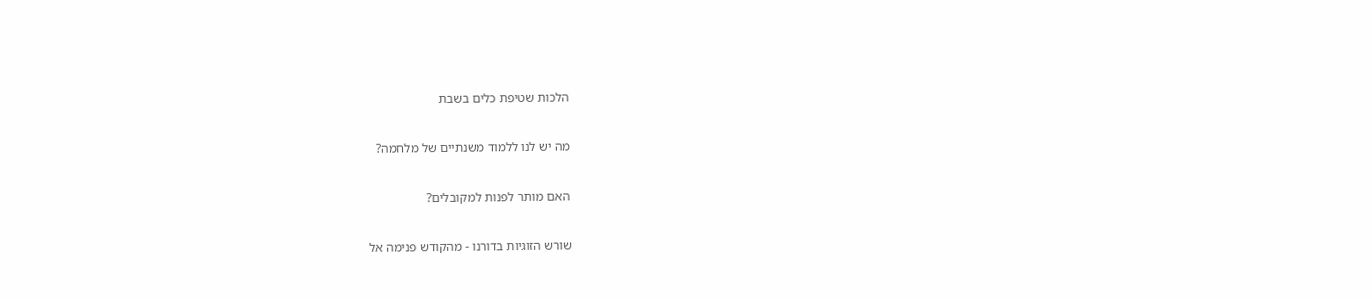הלכות שטיפת כלים בשבת

מה יש לנו ללמוד משנתיים של מלחמה?

האם מותר לפנות למקובלים?

שורש הזוגיות בדורנו - מהקודש פנימה אל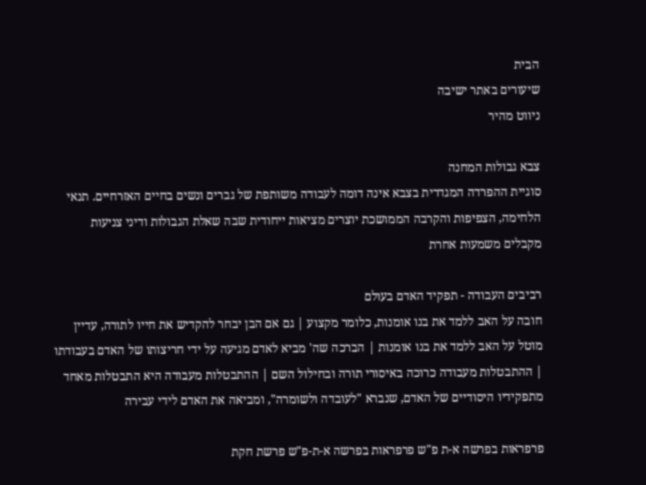הבית
שיעורים באתר ישיבה
ניווט מהיר

צבא גבולות המחנה
סוגיית ההפרדה המגדרית בצבא אינה דומה לעבודה משותפת של גברים ונשים בחיים האזרחיים. תנאי הלחימה, הצפיפות והקרבה הממושכת יוצרים מציאות ייחודית שבה שאלת הגבולות ודיני צניעות מקבלים משמעות אחרת

רביבים העבודה - תפקיד האדם בעולם
חובה על האב ללמד את בנו אומנות, כלומר מקצוע | גם אם הבן יבחר להקדיש את חייו לתורה, עדיין מוטל על האב ללמד את בנו אומנות | הברכה שה' מביא לאדם מגיעה על ידי חריצותו של האדם בעבודתו | ההתבטלות מעבודה כרוכה באיסורי תורה ובחילול השם | ההתבטלות מעבודה היא התבטלות מאחד מתפקידיו היסודיים של האדם, שנברא "לעובדה ולשומרה", ומביאה את האדם לידי עבירה

פרפראות בפרשה א-ת פ"ש פרפראות בפרשה א-ת-פ"ש פרשת חקת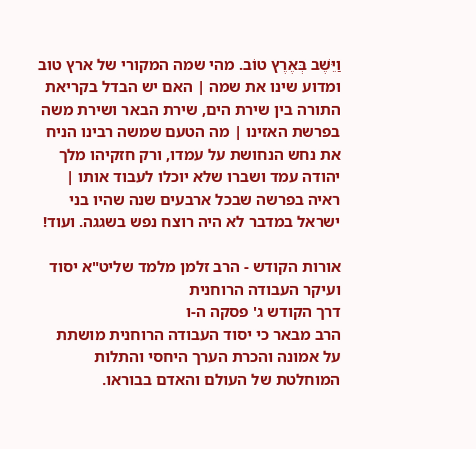וַיֵּשֶׁב בְּאֶרֶץ טוֹב. מהי שמה המקורי של ארץ טוב ומדוע שינו את שמה | האם יש הבדל בקריאת התורה בין שירת הים, שירת הבאר ושירת משה בפרשת האזינו | מה הטעם שמשה רבינו הניח את נחש הנחושת על עמדו, ורק חזקיהו מלך יהודה עמד ושברו שלא יוכלו לעבוד אותו | ראיה בפרשה שבכל ארבעים שנה שהיו בני ישראל במדבר לא היה רוצח נפש בשגגה. ועוד!

אורות הקודש - הרב זלמן מלמד שליט"א יסוד ועיקר העבודה הרוחנית
דרך הקודש ג' פסקה ה-ו
הרב מבאר כי יסוד העבודה הרוחנית מושתת על אמונה והכרת הערך היחסי והתלות המוחלטת של העולם והאדם בבוראו.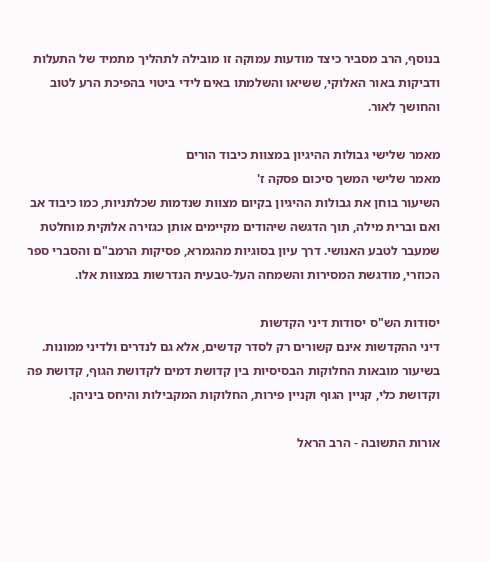בנוסף, הרב מסביר כיצד מודעות עמוקה זו מובילה לתהליך מתמיד של התעלות ודביקות באור האלוקי, ששיאו והשלמתו באים לידי ביטוי בהפיכת הרע לטוב והחושך לאור.

מאמר שלישי גבולות ההיגיון במצוות כיבוד הורים
מאמר שלישי המשך סיכום פסקה ז'
השיעור בוחן את גבולות ההיגיון בקיום מצוות שנדמות שכלתניות, כמו כיבוד אב ואם וברית מילה, תוך הדגשה שיהודים מקיימים אותן כגזירה אלוקית מוחלטת שמעבר לטבע האנושי. דרך עיון בסוגיות מהגמרא, פסיקות הרמב"ם והסברי ספר הכוזרי, מודגשת המסירות והשמחה העל-טבעית הנדרשות במצוות אלו.

יסודות הש"ס יסודות דיני הקדשות
דיני ההקדשות אינם קשורים רק לסדר קדשים, אלא גם לנדרים ולדיני ממונות. בשיעור מובאות החלוקות הבסיסיות בין קדושת דמים לקדושת הגוף, קדושת פה וקדושת כלי, קניין הגוף וקניין פירות, החלוקות המקבילות והיחס ביניהן.

אורות התשובה - הרב הראל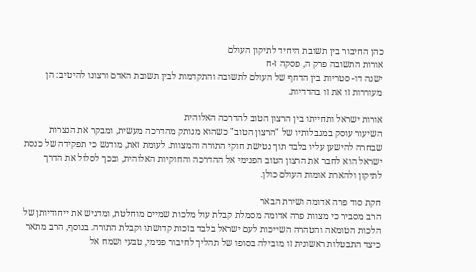כהן החיבור בין תשובת היחיד לתיקון העולם
אורות התשובה פרק ה, פסקה ז-ח
ישנה דו- סטריות בין הדחף של העולם לתשובה והתקדמות לבין תשובת האדם ורצונו להיטיב: הן מעוררות זו את זו בהדדיות.

אורות ישראל ותחייתו בין הרצון הטוב להדרכה האלוהית
השיעור עוסק במגבלותיו של "הרצון הטוב" כשהוא מנותק מהדרכה מעשית, ומבקר את הנצרות שבחרה להישען עליו בלבד תוך נטישת חוקי התורה והמצוות. לעומת זאת, מודגש כי תפקידה של כנסת ישראל הוא לחבר את הרצון הטוב הפנימי אל ההדרכה והחוקיות האלוהית, ובכך לסלול את הדרך לתיקון ולהארת אומות העולם כולן.

חקת סוד פרה אדומה ושירת הבאר
הרב מסביר כי מצוות פרה אדומה מסמלת קבלת עול מלכות שמיים מוחלטת, ומדגיש את ייחודיותן של הלכות הטומאה והטהרה השייכות לעם ישראל בלבד בזכות קדושתו וקבלת התורה. בנוסף, הרב מתאר כיצד התבטלות ראשונית זו מובילה בסופו של תהליך לחיבור פנימי, טבעי ושמח אל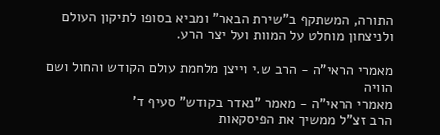התורה, המשתקף ב"שירת הבאר" ומביא בסופו לתיקון העולם ולניצחון מוחלט על המוות ועל יצר הרע.

מאמרי הראי"ה - הרב ש.י וייצן מלחמת עולם הקודש והחול ושם הוויה
מאמרי הראי"ה - מאמר "נאדר בקודש" סעיף ד'
הרב זצ"ל ממשיך את הפיסקאות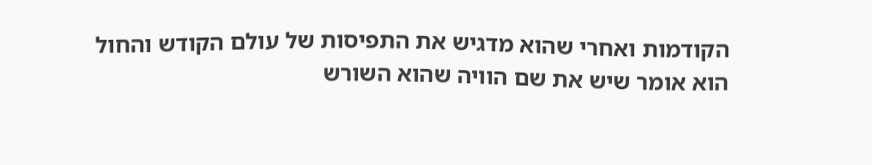הקודמות ואחרי שהוא מדגיש את התפיסות של עולם הקודש והחול הוא אומר שיש את שם הוויה שהוא השורש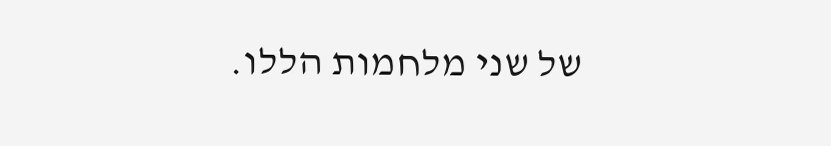של שני מלחמות הללו.